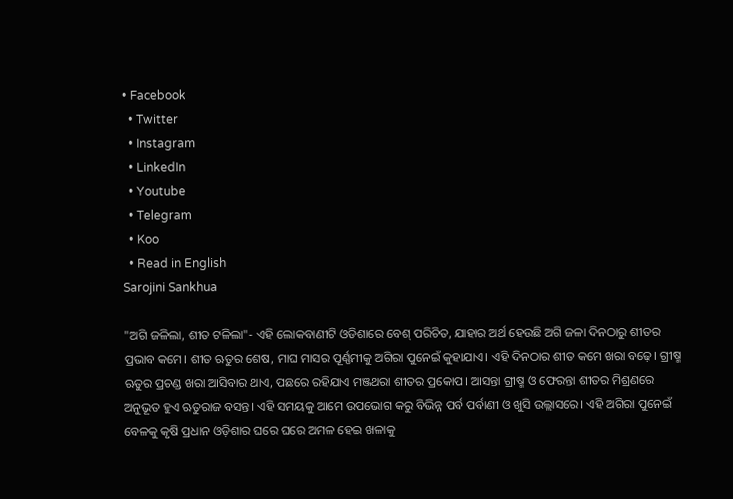• Facebook
  • Twitter
  • Instagram
  • LinkedIn
  • Youtube
  • Telegram
  • Koo
  • Read in English
Sarojini Sankhua

"ଅଗି ଜଳିଲା, ଶୀତ ଟଳିଲା"- ଏହି ଲୋକବାଣୀଟି ଓଡିଶାରେ ବେଶ୍ ପରିଚିତ, ଯାହାର ଅର୍ଥ ହେଉଛି ଅଗି ଜଳା ଦିନଠାରୁ ଶୀତର ପ୍ରଭାବ କମେ। ଶୀତ ଋତୁର ଶେଷ, ମାଘ ମାସର ପୂର୍ଣ୍ଣମୀକୁ ଅଗିରା ପୁନେଇଁ କୁହାଯାଏ। ଏହି ଦିନଠାର ଶୀତ କମେ ଖରା ବଢ଼େ। ଗ୍ରୀଷ୍ମ ଋତୁର ପ୍ରଚଣ୍ଡ ଖରା ଆସିବାର ଥାଏ, ପଛରେ ରହିଯାଏ ମଞ୍ଜଥରା ଶୀତର ପ୍ରକୋପ। ଆସନ୍ତା ଗ୍ରୀଷ୍ମ ଓ ଫେରନ୍ତା ଶୀତର ମିଶ୍ରଣରେ ଅନୁଭୂତ ହୁଏ ଋତୁରାଜ ବସନ୍ତ। ଏହି ସମୟକୁ ଆମେ ଉପଭୋଗ କରୁ ବିଭିନ୍ନ ପର୍ବ ପର୍ବାଣୀ ଓ ଖୁସି ଉଲ୍ଲାସରେ। ଏହି ଅଗିରା ପୁନେଇଁ ବେଳକୁ କୃଷି ପ୍ରଧାନ ଓଡ଼ିଶାର ଘରେ ଘରେ ଅମଳ ହେଇ ଖଳାକୁ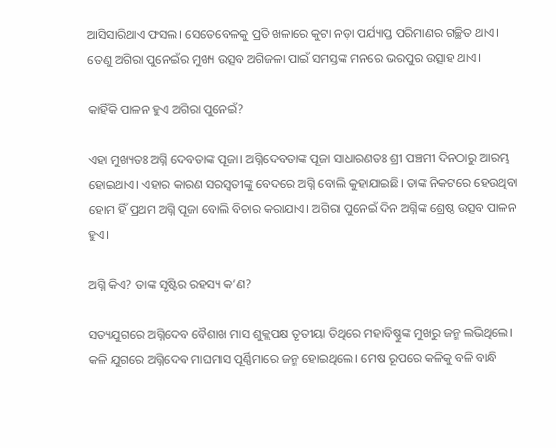ଆସିସାରିଥାଏ ଫସଲ। ସେତେବେଳକୁ ପ୍ରତି ଖଳାରେ କୁଟା ନଡ଼ା ପର୍ଯ୍ୟାପ୍ତ ପରିମାଣର ଗଚ୍ଛିତ ଥାଏ। ତେଣୁ ଅଗିରା ପୁନେଇଁର ମୁଖ୍ୟ ଉତ୍ସବ ଅଗିଜଳା ପାଇଁ ସମସ୍ତଙ୍କ ମନରେ ଭରପୁର ଉତ୍ସାହ ଥାଏ।

କାହିଁକି ପାଳନ ହୁଏ ଅଗିରା ପୁନେଇଁ?

ଏହା ମୁଖ୍ୟତଃ ଅଗ୍ନି ଦେବତାଙ୍କ ପୂଜା। ଅଗ୍ନିଦେବତାଙ୍କ ପୂଜା ସାଧାରଣତଃ ଶ୍ରୀ ପଞ୍ଚମୀ ଦିନଠାରୁ ଆରମ୍ଭ ହୋଇଥାଏ। ଏହାର କାରଣ ସରସ୍ୱତୀଙ୍କୁ ବେଦରେ ଅଗ୍ନି ବୋଲି କୁହାଯାଇଛି। ତାଙ୍କ ନିକଟରେ ହେଉଥିବା ହୋମ ହିଁ ପ୍ରଥମ ଅଗ୍ନି ପୂଜା ବୋଲି ବିଚାର କରାଯାଏ। ଅଗିରା ପୁନେଇଁ ଦିନ ଅଗ୍ନିଙ୍କ ଶ୍ରେଷ୍ଠ ଉତ୍ସବ ପାଳନ ହୁଏ।

ଅଗ୍ନି କିଏ? ତାଙ୍କ ସୃଷ୍ଟିର ରହସ୍ୟ କ’ଣ?

ସତ୍ୟଯୁଗରେ ଅଗ୍ନିଦେବ ବୈଶାଖ ମାସ ଶୁକ୍ଲପକ୍ଷ ତୃତୀୟା ତିଥିରେ ମହାବିଷ୍ଣୁଙ୍କ ମୁଖରୁ ଜନ୍ମ ଲଭିଥିଲେ। କଳି ଯୁଗରେ ଅଗ୍ନିଦେଵ ମାଘମାସ ପୂର୍ଣ୍ଣିମାରେ ଜନ୍ମ ହୋଇଥିଲେ। ମେଷ ରୂପରେ କଳିକୁ ବଳି ବାନ୍ଧି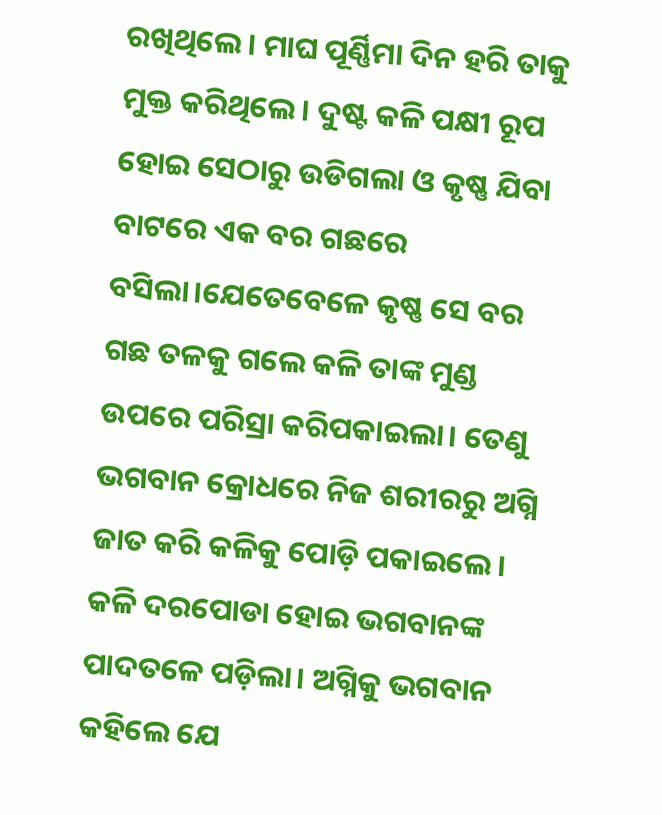ରଖିଥିଲେ। ମାଘ ପୂର୍ଣ୍ଣିମା ଦିନ ହରି ତାକୁ ମୁକ୍ତ କରିଥିଲେ। ଦୁଷ୍ଟ କଳି ପକ୍ଷୀ ରୂପ ହୋଇ ସେଠାରୁ ଉଡିଗଲା ଓ କୃଷ୍ଣ ଯିବା ବାଟରେ ଏକ ବର ଗଛରେ ବସିଲା।ଯେତେବେଳେ କୃଷ୍ଣ ସେ ବର ଗଛ ତଳକୁ ଗଲେ କଳି ତାଙ୍କ ମୁଣ୍ଡ ଉପରେ ପରିସ୍ରା କରିପକାଇଲା। ତେଣୁ ଭଗବାନ କ୍ରୋଧରେ ନିଜ ଶରୀରରୁ ଅଗ୍ନି ଜାତ କରି କଳିକୁ ପୋଡ଼ି ପକାଇଲେ। କଳି ଦରପୋଡା ହୋଇ ଭଗବାନଙ୍କ ପାଦତଳେ ପଡ଼ିଲା। ଅଗ୍ନିକୁ ଭଗବାନ କହିଲେ ଯେ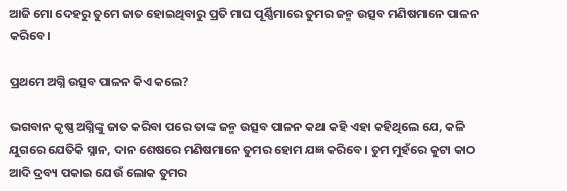ଆଜି ମୋ ଦେହରୁ ତୁମେ ଜାତ ହୋଇଥିବାରୁ ପ୍ରତି ମାଘ ପୂର୍ଣ୍ଣିମାରେ ତୁମର ଜନ୍ମ ଉତ୍ସବ ମଣିଷମାନେ ପାଳନ କରିବେ।

ପ୍ରଥମେ ଅଗ୍ନି ଉତ୍ସବ ପାଳନ କିଏ କଲେ?

ଭଗବାନ କୃଷ୍ଣ ଅଗ୍ନିଙ୍କୁ ଜାତ କରିବା ପରେ ତାଙ୍କ ଜନ୍ମ ଉତ୍ସବ ପାଳନ କଥା କହି ଏହା କହିଥିଲେ ଯେ, କଳି ଯୁଗରେ ଯେତିକି ସ୍ନାନ, ଦାନ ଶେଷରେ ମଣିଷମାନେ ତୁମର ହୋମ ଯଜ୍ଞ କରିବେ। ତୁମ ମୁହଁରେ କୁଟା କାଠ ଆଦି ଦ୍ରବ୍ୟ ପକାଇ ଯେଉଁ ଲୋକ ତୁମର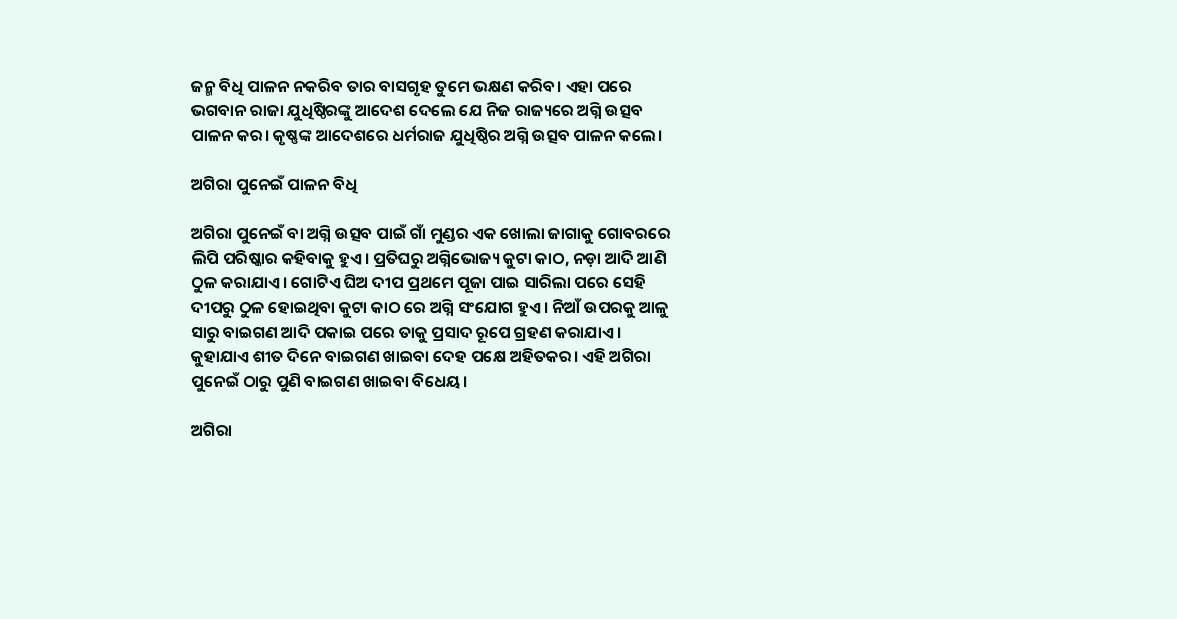ଜନ୍ମ ବିଧି ପାଳନ ନକରିବ ତାର ବାସଗୃହ ତୁମେ ଭକ୍ଷଣ କରିବ। ଏହା ପରେ ଭଗବାନ ରାଜା ଯୁଧିଷ୍ଠିରଙ୍କୁ ଆଦେଶ ଦେଲେ ଯେ ନିଜ ରାଜ୍ୟରେ ଅଗ୍ନି ଉତ୍ସବ ପାଳନ କର। କୃଷ୍ଣଙ୍କ ଆଦେଶରେ ଧର୍ମରାଜ ଯୁଧିଷ୍ଠିର ଅଗ୍ନି ଉତ୍ସବ ପାଳନ କଲେ।

ଅଗିରା ପୁନେଇଁ ପାଳନ ବିଧି

ଅଗିରା ପୁନେଇଁ ବା ଅଗ୍ନି ଉତ୍ସବ ପାଇଁ ଗାଁ ମୁଣ୍ଡର ଏକ ଖୋଲା ଜାଗାକୁ ଗୋବରରେ ଲିପି ପରିଷ୍କାର କହିବାକୁ ହୁଏ। ପ୍ରତିଘରୁ ଅଗ୍ନିଭୋଜ୍ୟ କୁଟା କାଠ, ନଡ଼ା ଆଦି ଆଣି ଠୁଳ କରାଯାଏ। ଗୋଟିଏ ଘିଅ ଦୀପ ପ୍ରଥମେ ପୂଜା ପାଇ ସାରିଲା ପରେ ସେହି ଦୀପରୁ ଠୁଳ ହୋଇଥିବା କୁଟା କାଠ ରେ ଅଗ୍ନି ସଂଯୋଗ ହୁଏ। ନିଆଁ ଉପରକୁ ଆଳୁ ସାରୁ ବାଇଗଣ ଆଦି ପକାଇ ପରେ ତାକୁ ପ୍ରସାଦ ରୂପେ ଗ୍ରହଣ କରାଯାଏ । କୁହାଯାଏ ଶୀତ ଦିନେ ବାଇଗଣ ଖାଇବା ଦେହ ପକ୍ଷେ ଅହିତକର। ଏହି ଅଗିରା ପୁନେଇଁ ଠାରୁ ପୁଣି ବାଇଗଣ ଖାଇବା ବିଧେୟ।

ଅଗିରା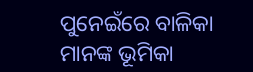ପୁନେଇଁରେ ବାଳିକା ମାନଙ୍କ ଭୂମିକା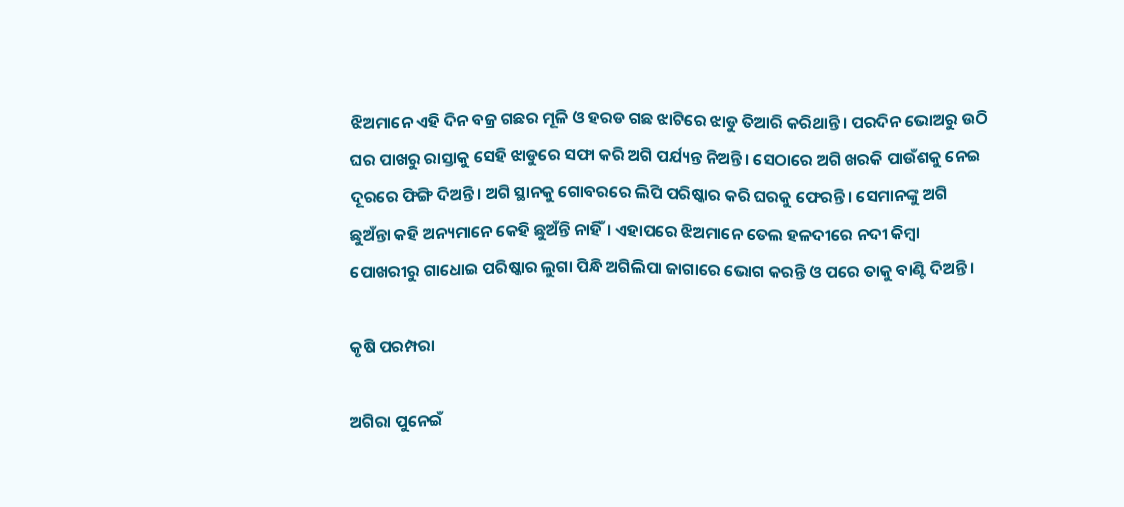ଝିଅମାନେ ଏହି ଦିନ ବଜ୍ର ଗଛର ମୂଳି ଓ ହରଡ ଗଛ ଝାଟିରେ ଝାଡୁ ତିଆରି କରିଥାନ୍ତି। ପରଦିନ ଭୋଅରୁ ଉଠି ଘର ପାଖରୁ ରାସ୍ତାକୁ ସେହି ଝାଡୁରେ ସଫା କରି ଅଗି ପର୍ଯ୍ୟନ୍ତ ନିଅନ୍ତି। ସେଠାରେ ଅଗି ଖରକି ପାଉଁଶକୁ ନେଇ ଦୂରରେ ଫିଙ୍ଗି ଦିଅନ୍ତି। ଅଗି ସ୍ଥାନକୁ ଗୋବରରେ ଲିପି ପରିଷ୍କାର କରି ଘରକୁ ଫେରନ୍ତି। ସେମାନଙ୍କୁ ଅଗି ଛୁଅଁନ୍ତା କହି ଅନ୍ୟମାନେ କେହି ଛୁଅଁନ୍ତି ନାହିଁ। ଏହାପରେ ଝିଅମାନେ ତେଲ ହଳଦୀରେ ନଦୀ କିମ୍ଵା ପୋଖରୀରୁ ଗାଧୋଇ ପରିଷ୍କାର ଲୁଗା ପିନ୍ଧି ଅଗିଲିପା ଜାଗାରେ ଭୋଗ କରନ୍ତି ଓ ପରେ ତାକୁ ବାଣ୍ଟି ଦିଅନ୍ତି।

କୃଷି ପରମ୍ପରା

ଅଗିରା ପୁନେଇଁ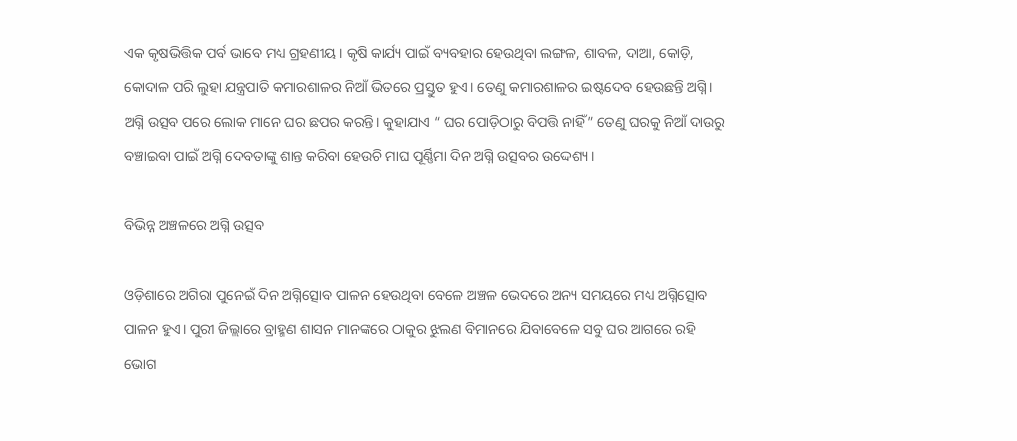ଏକ କୃଷଭିତ୍ତିକ ପର୍ବ ଭାବେ ମଧ୍ୟ ଗ୍ରହଣୀୟ। କୃଷି କାର୍ଯ୍ୟ ପାଇଁ ବ୍ୟବହାର ହେଉଥିବା ଲଙ୍ଗଳ, ଶାବଳ, ଦାଆ, କୋଡ଼ି, କୋଦାଳ ପରି ଲୁହା ଯନ୍ତ୍ରପାତି କମାରଶାଳର ନିଆଁ ଭିତରେ ପ୍ରସ୍ତୁତ ହୁଏ। ତେଣୁ କମାରଶାଳର ଇଷ୍ଟଦେବ ହେଉଛନ୍ତି ଅଗ୍ନି। ଅଗ୍ନି ଉତ୍ସବ ପରେ ଲୋକ ମାନେ ଘର ଛପର କରନ୍ତି। କୁହାଯାଏ “ ଘର ପୋଡ଼ିଠାରୁ ବିପତ୍ତି ନାହିଁ” ତେଣୁ ଘରକୁ ନିଆଁ ଦାଉରୁ ବଞ୍ଚାଇବା ପାଇଁ ଅଗ୍ନି ଦେବତାଙ୍କୁ ଶାନ୍ତ କରିବା ହେଉଚି ମାଘ ପୂର୍ଣ୍ଣିମା ଦିନ ଅଗ୍ନି ଉତ୍ସବର ଉଦ୍ଦେଶ୍ୟ।

ବିଭିନ୍ନ ଅଞ୍ଚଳରେ ଅଗ୍ନି ଉତ୍ସବ

ଓଡ଼ିଶାରେ ଅଗିରା ପୁନେଇଁ ଦିନ ଅଗ୍ନିତ୍ସୋବ ପାଳନ ହେଉଥିବା ବେଳେ ଅଞ୍ଚଳ ଭେଦରେ ଅନ୍ୟ ସମୟରେ ମଧ୍ୟ ଅଗ୍ନିତ୍ସୋବ ପାଳନ ହୁଏ। ପୁରୀ ଜିଲ୍ଲାରେ ବ୍ରାହ୍ମଣ ଶାସନ ମାନଙ୍କରେ ଠାକୁର ଝୁଲଣ ବିମାନରେ ଯିବାବେଳେ ସବୁ ଘର ଆଗରେ ରହି ଭୋଗ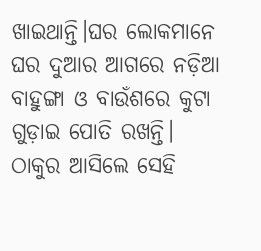ଖାଇଥାନ୍ତି।ଘର ଲୋକମାନେ ଘର ଦୁଆର ଆଗରେ ନଡ଼ିଆ ବାହୁଙ୍ଗା ଓ ବାଉଁଶରେ କୁଟା ଗୁଡ଼ାଇ ପୋତି ରଖନ୍ତି। ଠାକୁର ଆସିଲେ ସେହି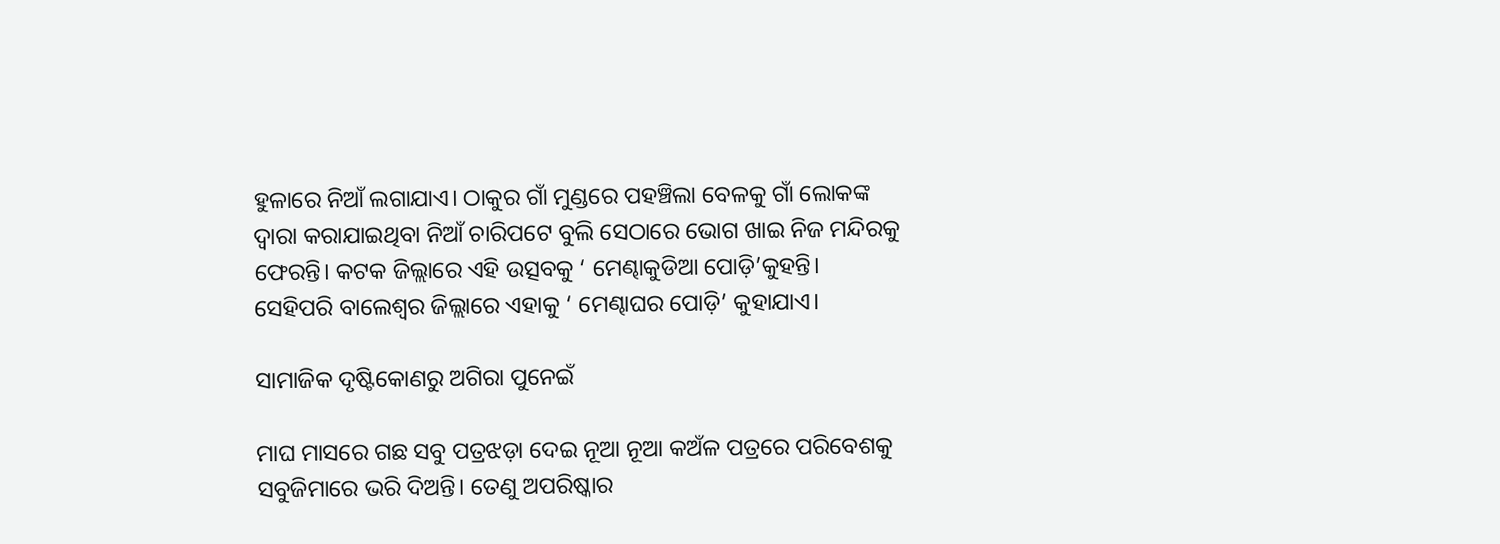ହୁଳାରେ ନିଆଁ ଲଗାଯାଏ। ଠାକୁର ଗାଁ ମୁଣ୍ଡରେ ପହଞ୍ଚିଲା ବେଳକୁ ଗାଁ ଲୋକଙ୍କ ଦ୍ୱାରା କରାଯାଇଥିବା ନିଆଁ ଚାରିପଟେ ବୁଲି ସେଠାରେ ଭୋଗ ଖାଇ ନିଜ ମନ୍ଦିରକୁ ଫେରନ୍ତି। କଟକ ଜିଲ୍ଲାରେ ଏହି ଉତ୍ସବକୁ ‘ ମେଣ୍ଢାକୁଡିଆ ପୋଡ଼ି’କୁହନ୍ତି। ସେହିପରି ବାଲେଶ୍ଵର ଜିଲ୍ଲାରେ ଏହାକୁ ‘ ମେଣ୍ଢାଘର ପୋଡ଼ି’ କୁହାଯାଏ।

ସାମାଜିକ ଦୃଷ୍ଟିକୋଣରୁ ଅଗିରା ପୁନେଇଁ

ମାଘ ମାସରେ ଗଛ ସବୁ ପତ୍ରଝଡ଼ା ଦେଇ ନୂଆ ନୂଆ କଅଁଳ ପତ୍ରରେ ପରିବେଶକୁ ସବୁଜିମାରେ ଭରି ଦିଅନ୍ତି। ତେଣୁ ଅପରିଷ୍କାର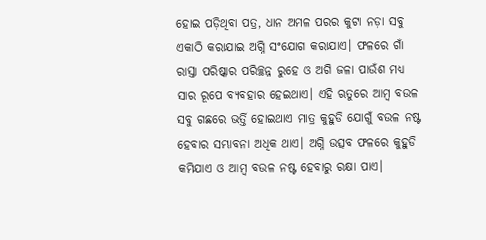ହୋଇ ପଡ଼ିଥିବା ପତ୍ର, ଧାନ ଅମଳ ପରର କୁଟା ନଡ଼ା ସବୁ ଏକାଠି କରାଯାଇ ଅଗ୍ନି ସଂଯୋଗ କରାଯାଏ। ଫଳରେ ଗାଁ ରାସ୍ତା ପରିଷ୍କାର ପରିଚ୍ଛନ୍ନ ରୁହେ ଓ ଅଗି ଜଳା ପାଉଁଶ ମଧ୍ୟ ସାର ରୂପେ ବ୍ୟବହାର ହେଇଥାଏ। ଏହି ଋତୁରେ ଆମ୍ବ ବଉଳ ସବୁ ଗଛରେ ଭର୍ତ୍ତି ହୋଇଥାଏ ମାତ୍ର କୁହୁଡି ଯୋଗୁଁ ବଉଳ ନଷ୍ଟ ହେବାର ସମ୍ଭାବନା ଅଧିକ ଥାଏ। ଅଗ୍ନି ଉତ୍ସବ ଫଳରେ କୁହୁଡି କମିଯାଏ ଓ ଆମ୍ବ ବଉଳ ନଷ୍ଟ ହେବାରୁ ରକ୍ଷା ପାଏ।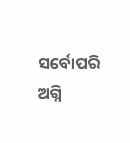ସର୍ବୋପରି ଅଗ୍ନି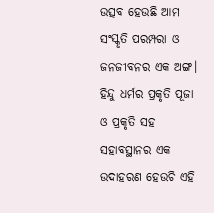ଉତ୍ସବ ହେଉଛି ଆମ ସଂସ୍କୃତି ପରମ୍ପରା ଓ ଜନଜୀବନର ଏକ ଅଙ୍ଗ। ହିନ୍ଦୁ ଧର୍ମର ପ୍ରକୃତି ପୂଜା ଓ ପ୍ରକୃତି ସହ ସହାବସ୍ଥାନର ଏକ ଉଦାହରଣ ହେଉଚି ଏହି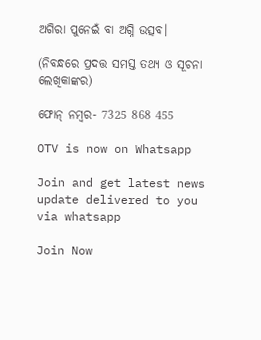ଅଗିରା ପୁନେଇଁ ବା ଅଗ୍ନି ଉତ୍ସବ।

(ନିବନ୍ଧରେ ପ୍ରଦତ୍ତ ସମସ୍ତ ତଥ୍ୟ ଓ ସୂଚନା ଲେଖିକାଙ୍କର)

ଫୋନ୍ ନମ୍ବର- 7325 868 455

OTV is now on Whatsapp

Join and get latest news update delivered to you via whatsapp

Join Now